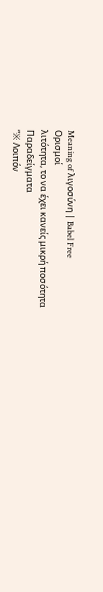Meaning of λιγοσύνη | Babel Free
Ορισμοί
λιτότητα, το να έχει κανείς μικρή ποσότητα
Παραδείγματα
“※ Λοιπόν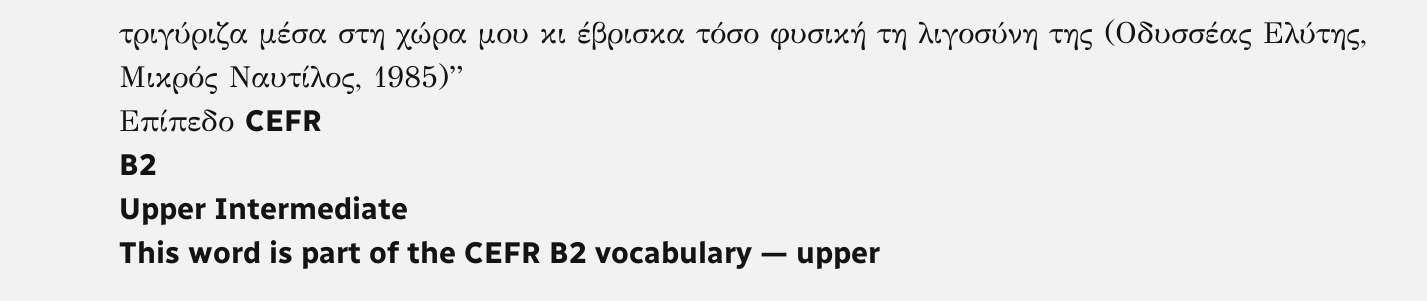τριγύριζα μέσα στη χώρα μου κι έβρισκα τόσο φυσική τη λιγοσύνη της (Οδυσσέας Ελύτης, Μικρός Ναυτίλος, 1985)”
Επίπεδο CEFR
B2
Upper Intermediate
This word is part of the CEFR B2 vocabulary — upper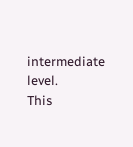intermediate level.
This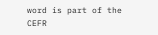word is part of the CEFR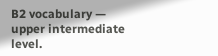B2 vocabulary — upper intermediate level.